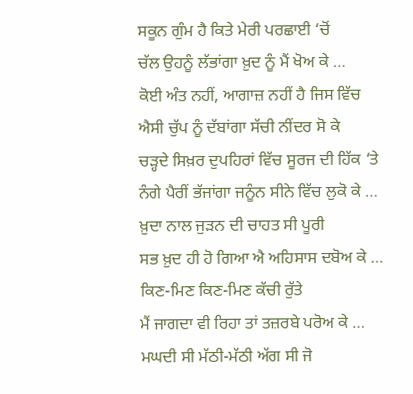ਸਕੂਨ ਗੁੰਮ ਹੈ ਕਿਤੇ ਮੇਰੀ ਪਰਛਾਈ ‘ਚੋਂ
ਚੱਲ ਉਹਨੂੰ ਲੱਭਾਂਗਾ ਖ਼ੁਦ ਨੂੰ ਮੈਂ ਖੋਅ ਕੇ …
ਕੋਈ ਅੰਤ ਨਹੀਂ, ਆਗਾਜ਼ ਨਹੀਂ ਹੈ ਜਿਸ ਵਿੱਚ
ਐਸੀ ਚੁੱਪ ਨੂੰ ਦੱਬਾਂਗਾ ਸੱਚੀ ਨੀਂਦਰ ਸੋ ਕੇ
ਚੜ੍ਹਦੇ ਸਿਖ਼ਰ ਦੁਪਹਿਰਾਂ ਵਿੱਚ ਸੂਰਜ ਦੀ ਹਿੱਕ ‘ਤੇ
ਨੰਗੇ ਪੈਰੀਂ ਭੱਜਾਂਗਾ ਜਨੂੰਨ ਸੀਨੇ ਵਿੱਚ ਲੁਕੋ ਕੇ …
ਖ਼ੁਦਾ ਨਾਲ ਜੁੜਨ ਦੀ ਚਾਹਤ ਸੀ ਪੂਰੀ
ਸਭ ਖ਼ੁਦ ਹੀ ਹੋ ਗਿਆ ਐ ਅਹਿਸਾਸ ਦਬੋਅ ਕੇ …
ਕਿਣ-ਮਿਣ ਕਿਣ-ਮਿਣ ਕੱਚੀ ਰੁੱਤੇ
ਮੈਂ ਜਾਗਦਾ ਵੀ ਰਿਹਾ ਤਾਂ ਤਜ਼ਰਬੇ ਪਰੋਅ ਕੇ …
ਮਘਦੀ ਸੀ ਮੱਠੀ-ਮੱਠੀ ਅੱਗ ਸੀ ਜੋ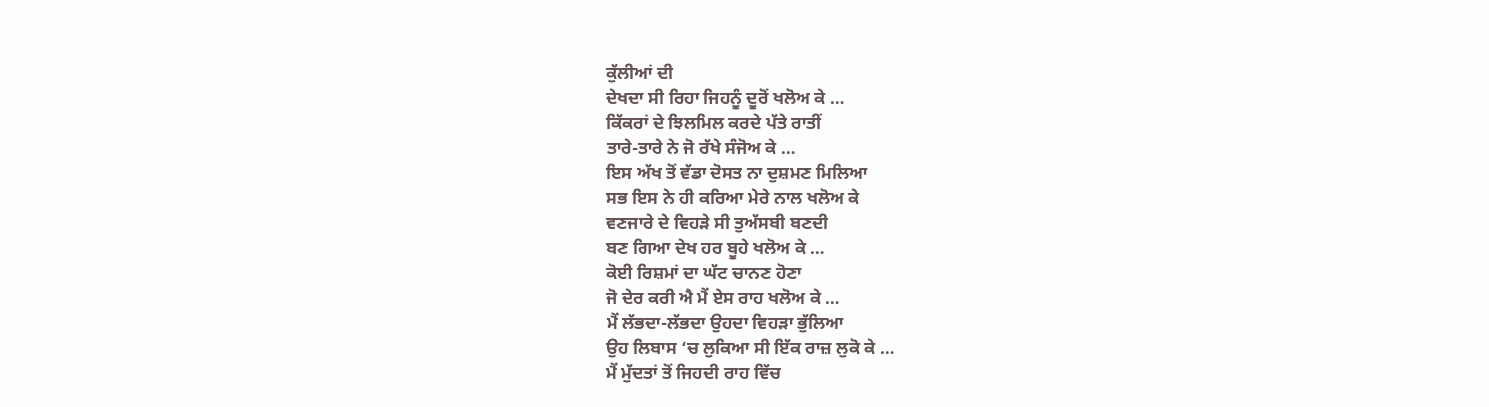ਕੁੱਲੀਆਂ ਦੀ
ਦੇਖਦਾ ਸੀ ਰਿਹਾ ਜਿਹਨੂੰ ਦੂਰੋਂ ਖਲੋਅ ਕੇ …
ਕਿੱਕਰਾਂ ਦੇ ਝਿਲਮਿਲ ਕਰਦੇ ਪੱਤੇ ਰਾਤੀਂ
ਤਾਰੇ-ਤਾਰੇ ਨੇ ਜੋ ਰੱਖੇ ਸੰਜੋਅ ਕੇ …
ਇਸ ਅੱਖ ਤੋਂ ਵੱਡਾ ਦੋਸਤ ਨਾ ਦੁਸ਼ਮਣ ਮਿਲਿਆ
ਸਭ ਇਸ ਨੇ ਹੀ ਕਰਿਆ ਮੇਰੇ ਨਾਲ ਖਲੋਅ ਕੇ
ਵਣਜਾਰੇ ਦੇ ਵਿਹੜੇ ਸੀ ਤੁਅੱਸਬੀ ਬਣਦੀ
ਬਣ ਗਿਆ ਦੇਖ ਹਰ ਬੂਹੇ ਖਲੋਅ ਕੇ …
ਕੋਈ ਰਿਸ਼ਮਾਂ ਦਾ ਘੱਟ ਚਾਨਣ ਹੋਣਾ
ਜੋ ਦੇਰ ਕਰੀ ਐ ਮੈਂ ਏਸ ਰਾਹ ਖਲੋਅ ਕੇ …
ਮੈਂ ਲੱਭਦਾ-ਲੱਭਦਾ ਉਹਦਾ ਵਿਹੜਾ ਭੁੱਲਿਆ
ਉਹ ਲਿਬਾਸ ‘ਚ ਲੁਕਿਆ ਸੀ ਇੱਕ ਰਾਜ਼ ਲੁਕੋ ਕੇ …
ਮੈਂ ਮੁੱਦਤਾਂ ਤੋਂ ਜਿਹਦੀ ਰਾਹ ਵਿੱਚ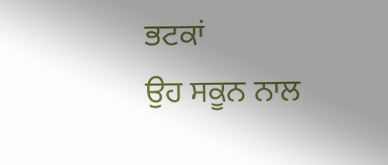ਭਟਕਾਂ
ਉਹ ਸਕੂਨ ਨਾਲ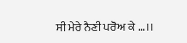ਸੀ ਮੇਰੇ ਨੈਣੀ ਪਰੋਅ ਕੇ …।।